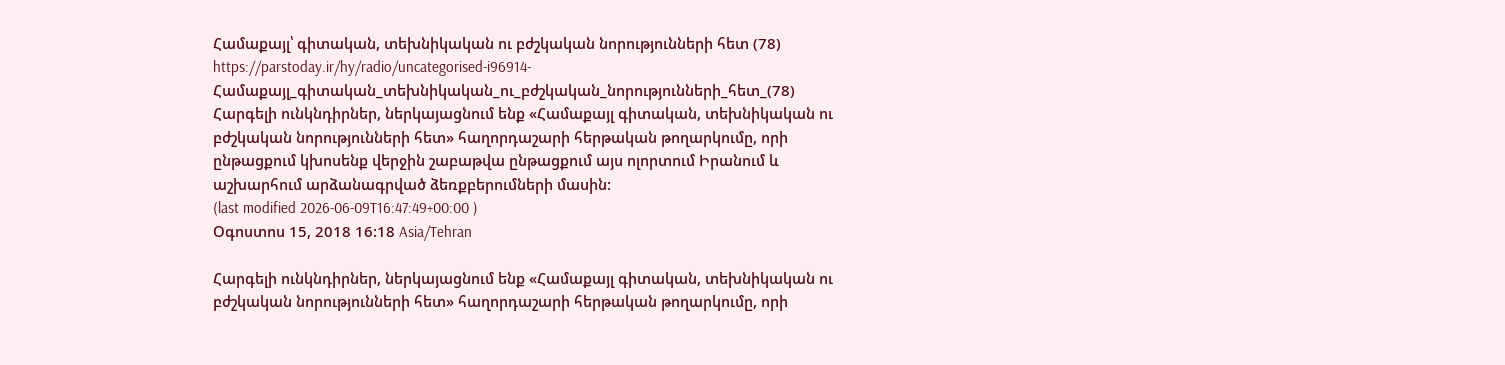Համաքայլ՝ գիտական, տեխնիկական ու բժշկական նորությունների հետ (78)
https://parstoday.ir/hy/radio/uncategorised-i96914-Համաքայլ_գիտական_տեխնիկական_ու_բժշկական_նորությունների_հետ_(78)
Հարգելի ունկնդիրներ, ներկայացնում ենք «Համաքայլ գիտական, տեխնիկական ու բժշկական նորությունների հետ» հաղորդաշարի հերթական թողարկումը, որի ընթացքում կխոսենք վերջին շաբաթվա ընթացքում այս ոլորտում Իրանում և աշխարհում արձանագրված ձեռքբերումների մասին:
(last modified 2026-06-09T16:47:49+00:00 )
Օգոստոս 15, 2018 16:18 Asia/Tehran

Հարգելի ունկնդիրներ, ներկայացնում ենք «Համաքայլ գիտական, տեխնիկական ու բժշկական նորությունների հետ» հաղորդաշարի հերթական թողարկումը, որի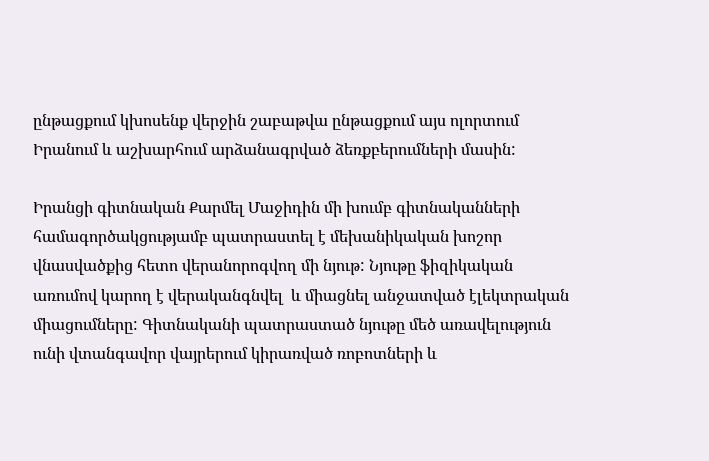ընթացքում կխոսենք վերջին շաբաթվա ընթացքում այս ոլորտում Իրանում և աշխարհում արձանագրված ձեռքբերումների մասին:

Իրանցի գիտնական Քարմել Մաջիդին մի խումբ գիտնականների համագործակցությամբ պատրաստել է մեխանիկական խոշոր վնասվածքից հետո վերանորոգվող մի նյութ: Նյութը ֆիզիկական առումով կարող է վերականգնվել  և միացնել անջատված էլեկտրական միացումները: Գիտնականի պատրաստած նյութը մեծ առավելություն ունի վտանգավոր վայրերում կիրառված ռոբոտների և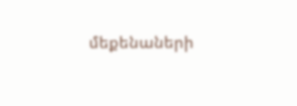մեքենաների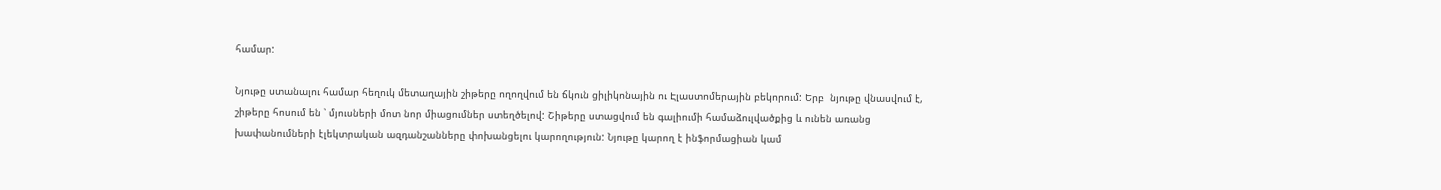համար:

Նյութը ստանալու համար հեղուկ մետաղային շիթերը ողողվում են ճկուն ցիլիկոնային ու Էլաստոմերային բեկորում: Երբ  նյութը վնասվում է, շիթերը հոսում են ՝ մյուսների մոտ նոր միացումներ ստեղծելով: Շիթերը ստացվում են գալիումի համաձուլվածքից և ունեն առանց խափանումների էլեկտրական ազդանշանները փոխանցելու կարողություն: Նյութը կարող է ինֆորմացիան կամ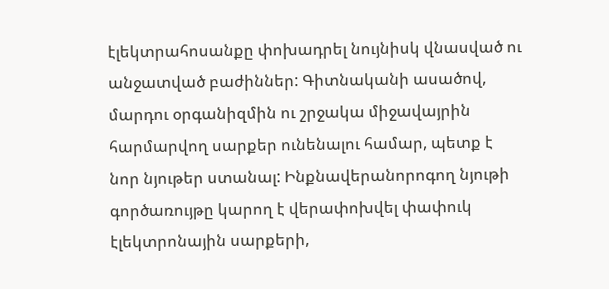էլեկտրահոսանքը փոխադրել նույնիսկ վնասված ու անջատված բաժիններ: Գիտնականի ասածով, մարդու օրգանիզմին ու շրջակա միջավայրին հարմարվող սարքեր ունենալու համար, պետք է նոր նյութեր ստանալ: Ինքնավերանորոգող նյութի գործառույթը կարող է վերափոխվել փափուկ էլեկտրոնային սարքերի,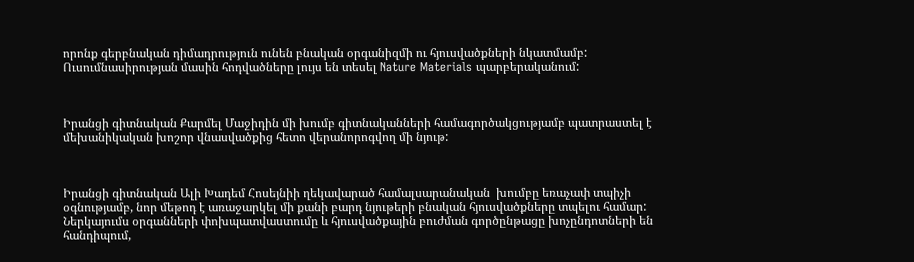որոնք գերբնական դիմադրություն ունեն բնական օրգանիզմի ու հյուսվածքների նկատմամբ: Ուսումնասիրության մասին հոդվածները լույս են տեսել Nature Materials պարբերականում:



Իրանցի գիտնական Քարմել Մաջիդին մի խումբ գիտնականների համագործակցությամբ պատրաստել է մեխանիկական խոշոր վնասվածքից հետո վերանորոգվող մի նյութ:



Իրանցի գիտնական Ալի Խադեմ Հոսեյնիի ղեկավարած համալսարանական  խումբը եռաչափ տպիչի օգնությամբ, նոր մեթոդ է առաջարկել մի քանի բարդ նյութերի բնական հյուսվածքները տպելու համար: Ներկայումս օրգանների փոխպատվաստումը և հյուսվածքային բուժման գործընթացը խոչընդոտների են հանդիպում,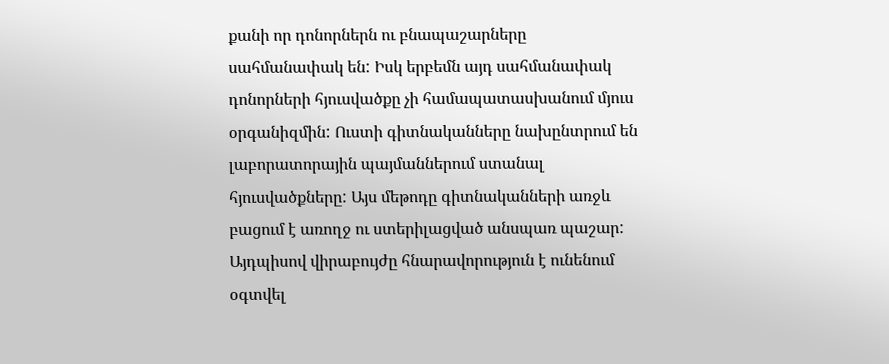քանի որ դոնորներն ու բնապաշարները սահմանափակ են: Իսկ երբեմն այդ սահմանափակ դոնորների հյուսվածքը չի համապատասխանում մյուս օրգանիզմին: Ուստի գիտնականները նախընտրում են լաբորատորային պայմաններում ստանալ հյուսվածքները: Այս մեթոդը գիտնականների առջև բացում է առողջ ու ստերիլացված անսպառ պաշար: Այդպիսով վիրաբույժը հնարավորություն է ունենում օգտվել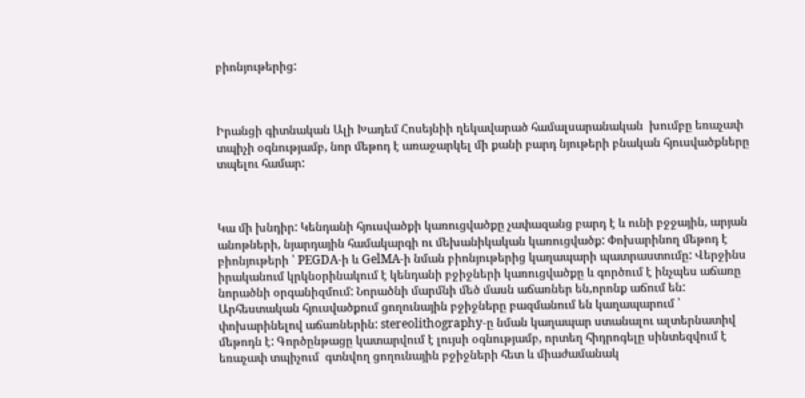բիոնյութերից:



Իրանցի գիտնական Ալի Խադեմ Հոսեյնիի ղեկավարած համալսարանական  խումբը եռաչափ տպիչի օգնությամբ, նոր մեթոդ է առաջարկել մի քանի բարդ նյութերի բնական հյուսվածքները տպելու համար:



Կա մի խնդիր: Կենդանի հյուսվածքի կառուցվածքը չափազանց բարդ է և ունի բջջային, արյան անոթների, նյարդային համակարգի ու մեխանիկական կառուցվածք: Փոխարինող մեթոդ է բիոնյութերի ՝ PEGDA-ի և GelMA-ի նման բիոնյութերից կաղապարի պատրաստումը: Վերջինս իրականում կրկնօրինակում է կենդանի բջիջների կառուցվածքը և գործում է ինչպես աճառը նորածնի օրգանիզմում: Նորածնի մարմնի մեծ մասն աճառներ են,որոնք աճում են: Արհեստական հյուսվածքում ցողունային բջիջները բազմանում են կաղապարում ՝ փոխարինելով աճառներին: stereolithography-ը նման կաղապար ստանալու ալտերնատիվ մեթոդն է: Գործընթացը կատարվում է լույսի օգնությամբ, որտեղ հիդրոգելը սինտեզվում է եռաչափ տպիչում  գտնվող ցողունային բջիջների հետ և միաժամանակ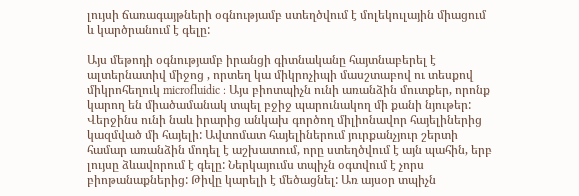լույսի ճառագայթների օգնությամբ ստեղծվում է մոլեկուլային միացում և կարծրանում է գելը:

Այս մեթոդի օգնությամբ իրանցի գիտնականը հայտնաբերել է ալտերնատիվ միջոց , որտեղ կա միկրոչիպի մասշտաբով ու տեսքով միկրոհեղուկ microfluidic : Այս բիոտպիչն ունի առանձին մուտքեր, որոնք կարող են միածամանակ տպել բջիջ պարունակող մի քանի նյութեր: Վերջինս ունի նաև իրարից անկախ գործող միլիոնավոր հայելիներից կազմված մի հայելի: Ավտոմատ հայելիներում յուրքանչյուր շերտի համար առանձին մոդել է աշխատում, որը ստեղծվում է այն պահին, երբ լույսը ձևավորում է գելը: Ներկայումս տպիչն օգտվում է չորս բիոթանաքներից: Թիվը կարելի է մեծացնել: Առ այսօր տպիչն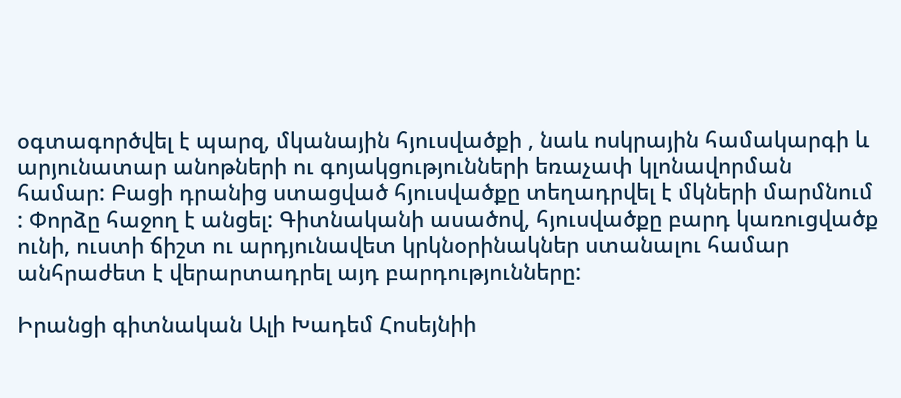օգտագործվել է պարզ, մկանային հյուսվածքի , նաև ոսկրային համակարգի և արյունատար անոթների ու գոյակցությունների եռաչափ կլոնավորման համար: Բացի դրանից ստացված հյուսվածքը տեղադրվել է մկների մարմնում : Փորձը հաջող է անցել: Գիտնականի ասածով, հյուսվածքը բարդ կառուցվածք ունի, ուստի ճիշտ ու արդյունավետ կրկնօրինակներ ստանալու համար անհրաժետ է վերարտադրել այդ բարդությունները:

Իրանցի գիտնական Ալի Խադեմ Հոսեյնիի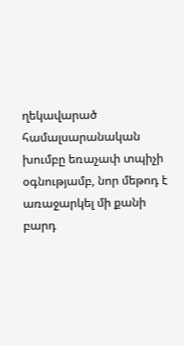ղեկավարած համալսարանական  խումբը եռաչափ տպիչի օգնությամբ, նոր մեթոդ է առաջարկել մի քանի բարդ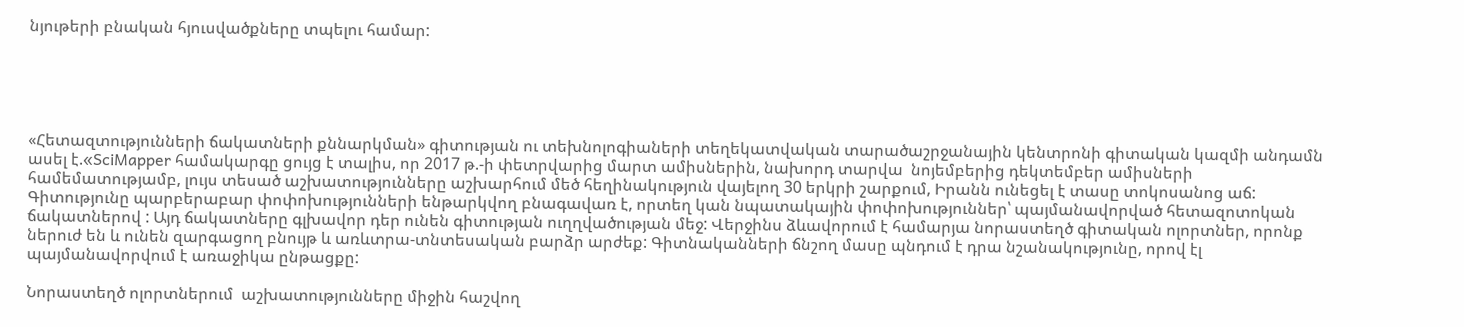նյութերի բնական հյուսվածքները տպելու համար:





«Հետազտությունների ճակատների քննարկման» գիտության ու տեխնոլոգիաների տեղեկատվական տարածաշրջանային կենտրոնի գիտական կազմի անդամն ասել է.«SciMapper համակարգը ցույց է տալիս, որ 2017 թ.-ի փետրվարից մարտ ամիսներին, նախորդ տարվա  նոյեմբերից դեկտեմբեր ամիսների համեմատությամբ, լույս տեսած աշխատությունները աշխարհում մեծ հեղինակություն վայելող 30 երկրի շարքում, Իրանն ունեցել է տասը տոկոսանոց աճ: Գիտությունը պարբերաբար փոփոխությունների ենթարկվող բնագավառ է, որտեղ կան նպատակային փոփոխություններ՝ պայմանավորված հետազոտոկան ճակատներով : Այդ ճակատները գլխավոր դեր ունեն գիտության ուղղվածության մեջ: Վերջինս ձևավորում է համարյա նորաստեղծ գիտական ոլորտներ, որոնք ներուժ են և ունեն զարգացող բնույթ և առևտրա-տնտեսական բարձր արժեք: Գիտնականների ճնշող մասը պնդում է դրա նշանակությունը, որով էլ պայմանավորվում է առաջիկա ընթացքը:

Նորաստեղծ ոլորտներում  աշխատությունները միջին հաշվող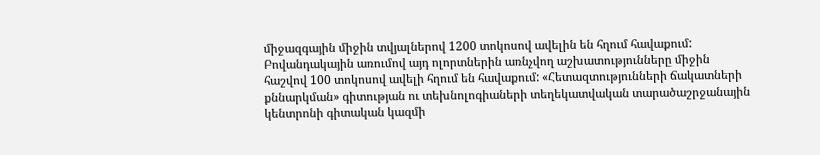միջազգային միջին տվյալներով 1200 տոկոսով ավելին են հղում հավաքում: Բովանդակային առումով այդ ոլորտներին առնչվող աշխատությունները միջին հաշվով 100 տոկոսով ավելի հղում են հավաքում: «Հետազտությունների ճակատների քննարկման» գիտության ու տեխնոլոգիաների տեղեկատվական տարածաշրջանային կենտրոնի գիտական կազմի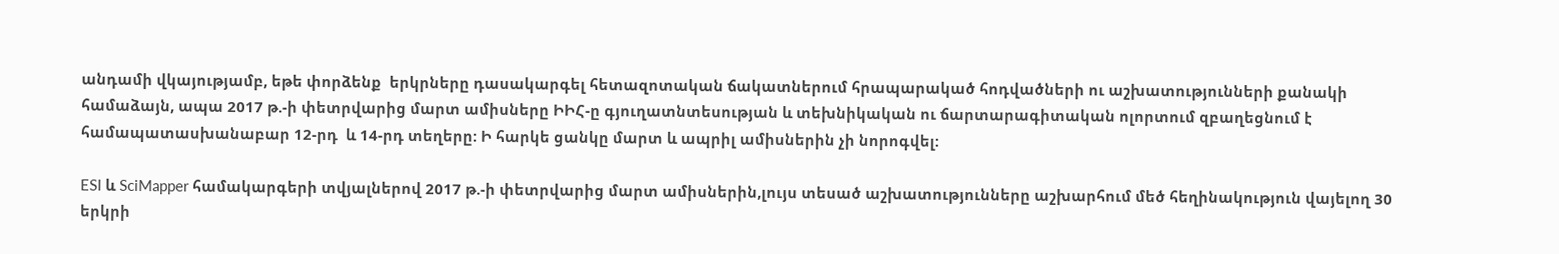անդամի վկայությամբ, եթե փորձենք  երկրները դասակարգել հետազոտական ճակատներում հրապարակած հոդվածների ու աշխատությունների քանակի համաձայն, ապա 2017 թ.-ի փետրվարից մարտ ամիսները ԻԻՀ-ը գյուղատնտեսության և տեխնիկական ու ճարտարագիտական ոլորտում զբաղեցնում է համապատասխանաբար 12-րդ  և 14-րդ տեղերը: Ի հարկե ցանկը մարտ և ապրիլ ամիսներին չի նորոգվել:

ESI և SciMapper համակարգերի տվյալներով 2017 թ.-ի փետրվարից մարտ ամիսներին,լույս տեսած աշխատությունները աշխարհում մեծ հեղինակություն վայելող 30 երկրի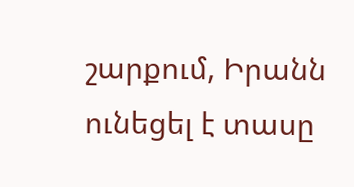շարքում, Իրանն ունեցել է տասը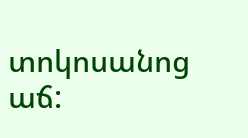տոկոսանոց աճ: